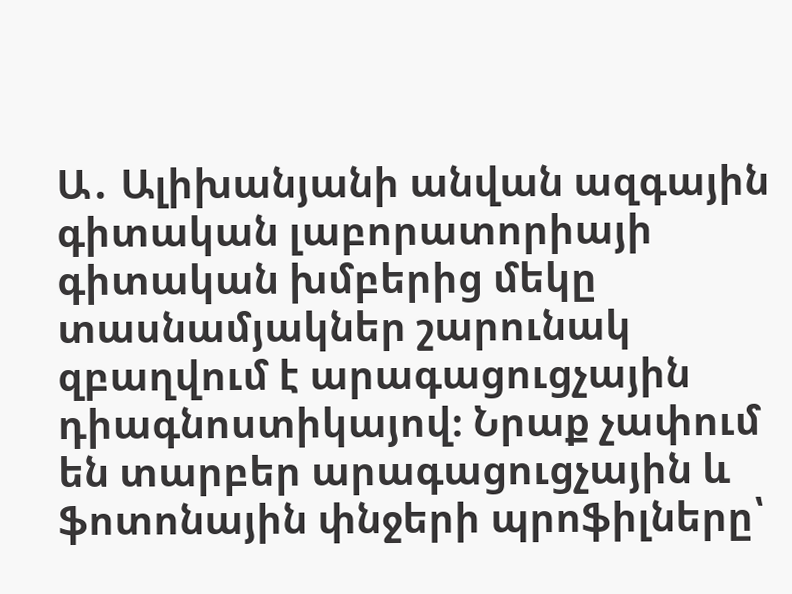Ա․ Ալիխանյանի անվան ազգային գիտական լաբորատորիայի գիտական խմբերից մեկը տասնամյակներ շարունակ զբաղվում է արագացուցչային դիագնոստիկայով։ Նրաք չափում են տարբեր արագացուցչային և ֆոտոնային փնջերի պրոֆիլները՝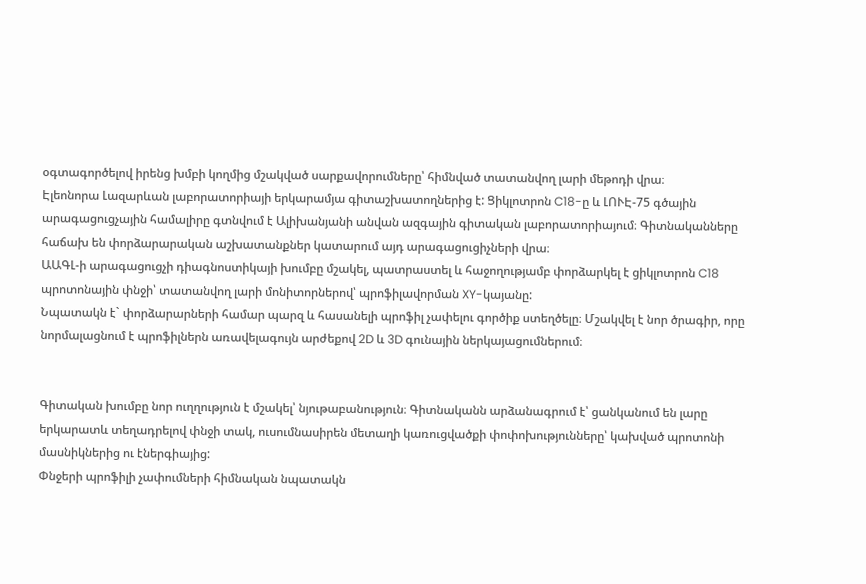օգտագործելով իրենց խմբի կողմից մշակված սարքավորումները՝ հիմնված տատանվող լարի մեթոդի վրա։
Էլեոնորա Լազարևան լաբորատորիայի երկարամյա գիտաշխատողներից է: Ցիկլոտրոն C18-ը և ԼՈՒԷ-75 գծային արագացուցչային համալիրը գտնվում է Ալիխանյանի անվան ազգային գիտական լաբորատորիայում։ Գիտնականները հաճախ են փորձարարական աշխատանքներ կատարում այդ արագացուցիչների վրա։
ԱԱԳԼ-ի արագացուցչի դիագնոստիկայի խումբը մշակել, պատրաստել և հաջողությամբ փորձարկել է ցիկլոտրոն C18 պրոտոնային փնջի՝ տատանվող լարի մոնիտորներով՝ պրոֆիլավորման XY-կայանը:
Նպատակն է` փորձարարների համար պարզ և հասանելի պրոֆիլ չափելու գործիք ստեղծելը։ Մշակվել է նոր ծրագիր, որը նորմալացնում է պրոֆիլներն առավելագույն արժեքով 2D և 3D գունային ներկայացումներում։


Գիտական խումբը նոր ուղղություն է մշակել՝ նյութաբանություն։ Գիտնականն արձանագրում է՝ ցանկանում են լարը երկարատև տեղադրելով փնջի տակ, ուսումնասիրեն մետաղի կառուցվածքի փոփոխությունները՝ կախված պրոտոնի մասնիկներից ու էներգիայից:
Փնջերի պրոֆիլի չափումների հիմնական նպատակն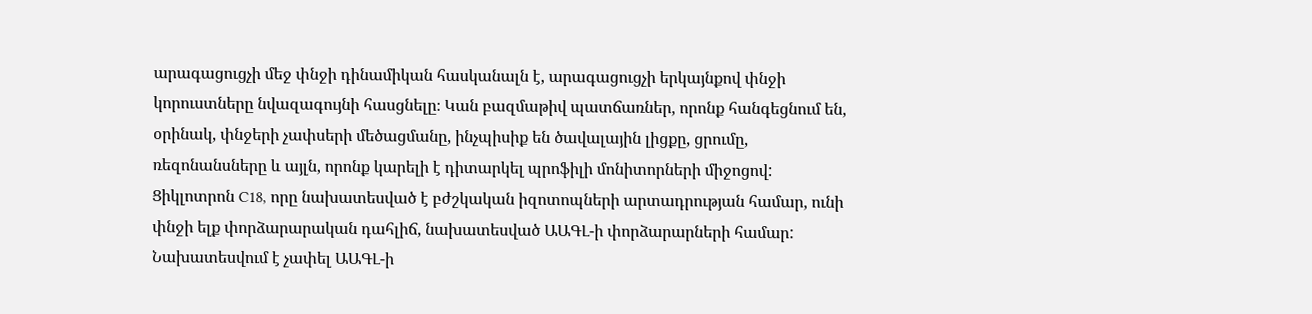արագացուցչի մեջ փնջի դինամիկան հասկանալն է, արագացուցչի երկայնքով փնջի կորուստները նվազագույնի հասցնելը։ Կան բազմաթիվ պատճառներ, որոնք հանգեցնում են, օրինակ, փնջերի չափսերի մեծացմանը, ինչպիսիք են ծավալային լիցքը, ցրումը, ռեզոնանսները և այլն, որոնք կարելի է դիտարկել պրոֆիլի մոնիտորների միջոցով: Ցիկլոտրոն C18, որը նախատեսված է բժշկական իզոտոպների արտադրության համար, ունի փնջի ելք փորձարարական դահլիճ, նախատեսված ԱԱԳԼ-ի փորձարարների համար:
Նախատեսվում է չափել ԱԱԳԼ-ի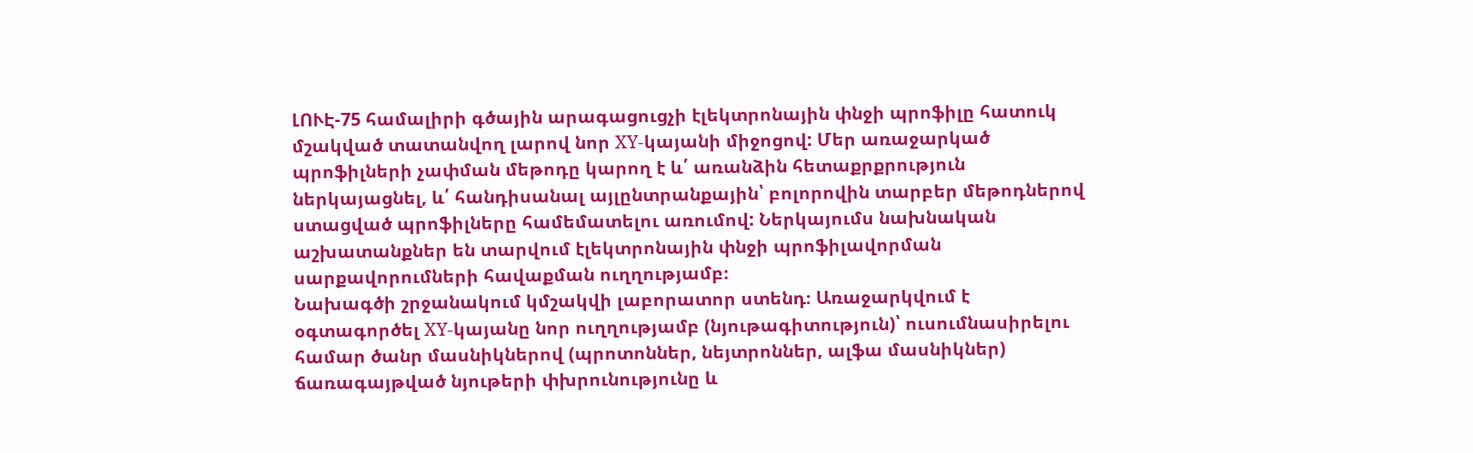ԼՈՒԷ-75 համալիրի գծային արագացուցչի էլեկտրոնային փնջի պրոֆիլը հատուկ մշակված տատանվող լարով նոր XY-կայանի միջոցով: Մեր առաջարկած պրոֆիլների չափման մեթոդը կարող է և՛ առանձին հետաքրքրություն ներկայացնել, և՛ հանդիսանալ այլընտրանքային՝ բոլորովին տարբեր մեթոդներով ստացված պրոֆիլները համեմատելու առումով: Ներկայումս նախնական աշխատանքներ են տարվում էլեկտրոնային փնջի պրոֆիլավորման սարքավորումների հավաքման ուղղությամբ։
Նախագծի շրջանակում կմշակվի լաբորատոր ստենդ։ Առաջարկվում է օգտագործել XY-կայանը նոր ուղղությամբ (նյութագիտություն)՝ ուսումնասիրելու համար ծանր մասնիկներով (պրոտոններ, նեյտրոններ, ալֆա մասնիկներ) ճառագայթված նյութերի փխրունությունը և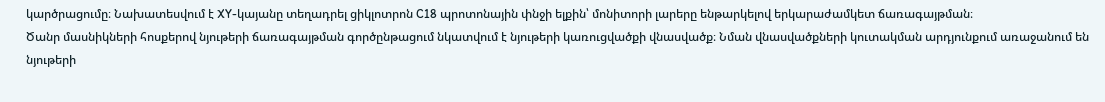կարծրացումը։ Նախատեսվում է XY-կայանը տեղադրել ցիկլոտրոն C18 պրոտոնային փնջի ելքին՝ մոնիտորի լարերը ենթարկելով երկարաժամկետ ճառագայթման։
Ծանր մասնիկների հոսքերով նյութերի ճառագայթման գործընթացում նկատվում է նյութերի կառուցվածքի վնասվածք։ Նման վնասվածքների կուտակման արդյունքում առաջանում են նյութերի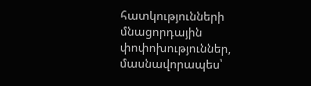հատկությունների մնացորդային փոփոխություններ, մասնավորապես՝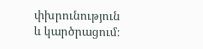փխրունություն և կարծրացում։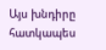Այս խնդիրը հատկապես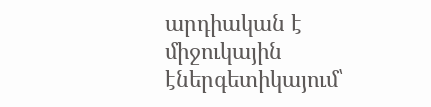արդիական է միջուկային էներգետիկայում՝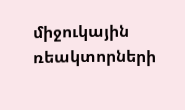միջուկային ռեակտորների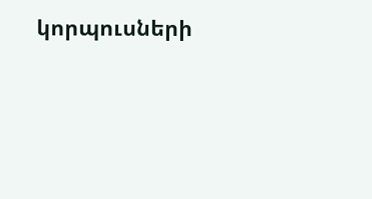կորպուսների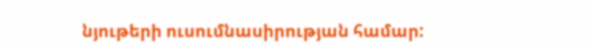նյութերի ուսումնասիրության համար: